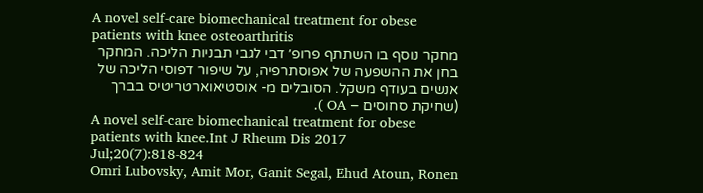A novel self-care biomechanical treatment for obese patients with knee osteoarthritis
מחקר נוסף בו השתתף פרופ׳ דבי לגבי תבניות הליכה. המחקר בחן את ההשפעה של אפוסתרפיה, על שיפור דפוסי הליכה של אנשים בעודף משקל. הסובלים מ- אוסטיאוארטריטיס בברך (שחיקת סחוסים – OA ).
A novel self‑care biomechanical treatment for obese patients with knee.Int J Rheum Dis 2017 Jul;20(7):818-824
Omri Lubovsky, Amit Mor, Ganit Segal, Ehud Atoun, Ronen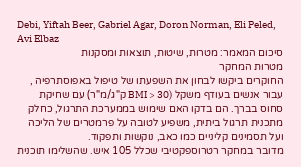Debi, Yiftah Beer, Gabriel Agar, Doron Norman, Eli Peled, Avi Elbaz
סיכום המאמר: מטרות, שיטות, תוצאות ומסקנות
מטרות המחקר
החוקרים ביקשו לבחון את השפעתו של טיפול באפוסתרפיה , עבור אנשים בעודף משקל (BMI > 30 ק"ג/מ"ר) עם שחיקת סחוס בברך. הם בדקו האם שימוש בממערכת התרגול, כחלק מתכנית תרגול ביתית, משפיע לטובה על פרמטרים של הליכה ועל תסמינים קליניים כמו כאב, נוקשות ותפקוד.
מדובר במחקר רטרוספקטיבי שכלל 105 איש. שהשלימו תוכנית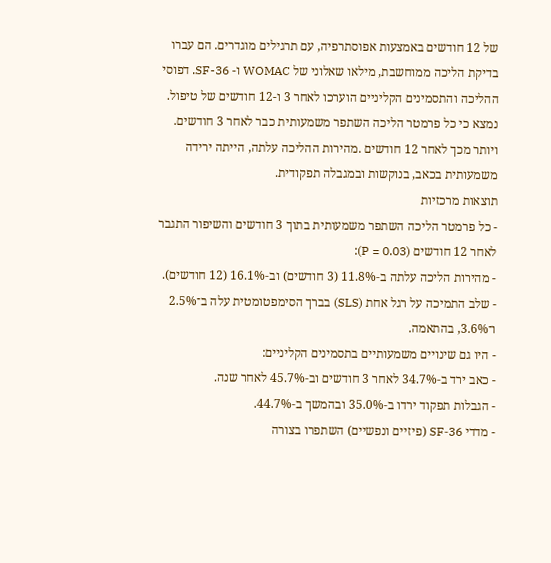של 12 חודשים באמצעות אפוסתרפיה, עם תרגילים מוגדרים. הם עברו בדיקת הליכה ממוחשבת, מילאו שאלוני של WOMAC ו- SF-36. דפוסי ההליכה והתסמינים הקליניים הוערכו לאחר 3 ו-12 חודשים של טיפול.
נמצא כי כל פרמטר הליכה השתפר משמעותית כבר לאחר 3 חודשים. ויותר מכך לאחר 12 חודשים .מהירות ההליכה עלתה, הייתה ירידה משמעותית בכאב, בנוקשות ובמגבלה תפקודית.
תוצאות מרכזיות
- כל פרמטר הליכה השתפר משמעותית בתוך 3 חודשים והשיפור התגבר לאחר 12 חודשים (P = 0.03):
- מהירות הליכה עלתה ב‑11.8% (3 חודשים) וב‑16.1% (12 חודשים).
- שלב התמיכה על רגל אחת (SLS) בברך הסימפטומטית עלה ב־2.5% ו־3.6%, בהתאמה.
- היו גם שינויים משמעותיים בתסמינים הקליניים:
- כאב ירד ב‑34.7% לאחר 3 חודשים וב‑45.7% לאחר שנה.
- הגבלות תפקוד ירדו ב‑35.0% ובהמשך ב‑44.7%.
- מדדי SF‑36 (פיזיים ונפשיים) השתפרו בצורה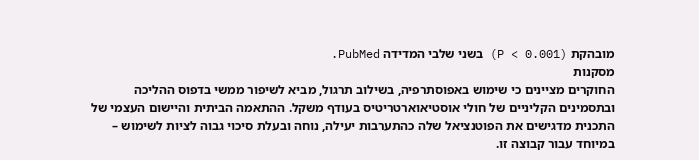מובהקת (P < 0.001) בשני שלבי המדידה PubMed.
מסקנות
החוקרים מציינים כי שימוש באפוסתרפיה, בשילוב תרגול, מביא לשיפור ממשי בדפוס ההליכה ובתסמינים הקליניים של חולי אוסטיאוארטריטיס בעודף משקל. ההתאמה הביתית והיישום העצמי של התכנית מדגישים את הפוטנציאל שלה כהתערבות יעילה, נוחה ובעלת סיכוי גבוה לציות לשימוש – במיוחד עבור קבוצה זו.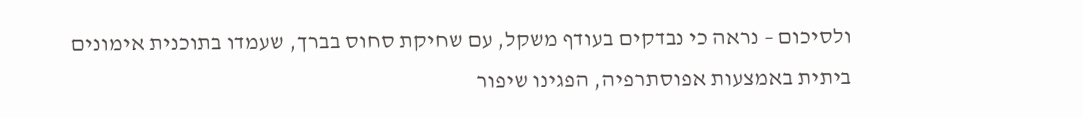ולסיכום – נראה כי נבדקים בעודף משקל, עם שחיקת סחוס בברך, שעמדו בתוכנית אימונים ביתית באמצעות אפוסתרפיה, הפגינו שיפור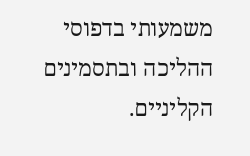משמעותי בדפוסי ההליכה ובתסמינים הקליניים.